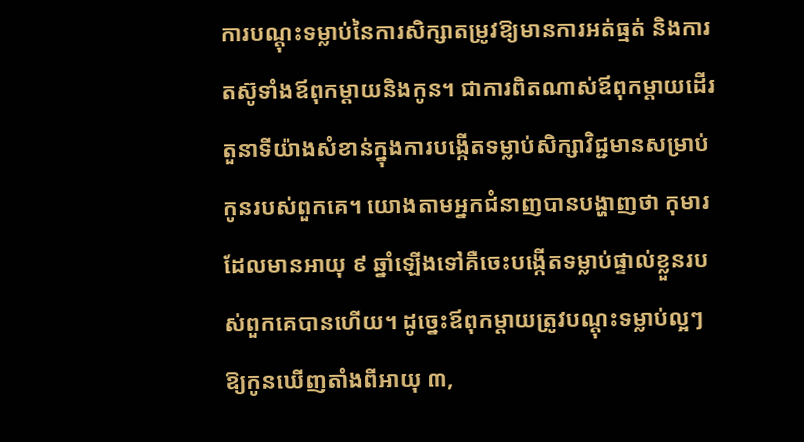ការបណ្តុះទម្លាប់នៃការសិក្សាតម្រូវឱ្យមានការអត់ធ្មត់ និងការតស៊ូទាំងឪពុកម្តាយនិងកូន។ ជាការពិតណាស់ឪពុកម្តាយដើរតួនាទីយ៉ាងសំខាន់ក្នុងការបង្កើតទម្លាប់សិក្សាវិជ្ជមានសម្រាប់កូនរបស់ពួកគេ។ យោងតាមអ្នកជំនាញបានបង្ហាញថា កុមារដែលមានអាយុ ៩ ឆ្នាំឡើងទៅគឺចេះបង្កើតទម្លាប់ផ្ទាល់ខ្លួនរបស់ពួកគេបានហើយ។ ដូច្នេះឪពុកម្តាយត្រូវបណ្តុះទម្លាប់ល្អៗឱ្យកូនឃើញតាំងពីអាយុ ៣,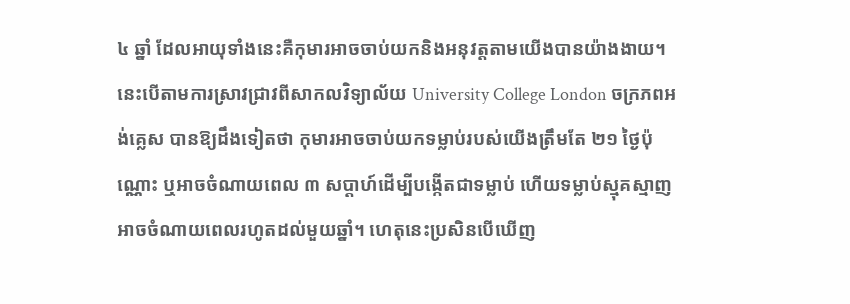៤ ឆ្នាំ ដែលអាយុទាំងនេះគឺកុមារអាចចាប់យកនិងអនុវត្តតាមយើងបានយ៉ាងងាយ។
នេះបើតាមការស្រាវជ្រាវពីសាកលវិទ្យាល័យ University College London ចក្រភពអង់គ្លេស បានឱ្យដឹងទៀតថា កុមារអាចចាប់យកទម្លាប់របស់យើងត្រឹមតែ ២១ ថ្ងៃប៉ុណ្ណោះ ឬអាចចំណាយពេល ៣ សប្តាហ៍ដើម្បីបង្កើតជាទម្លាប់ ហើយទម្លាប់ស្មុគស្មាញអាចចំណាយពេលរហូតដល់មួយឆ្នាំ។ ហេតុនេះប្រសិនបើឃើញ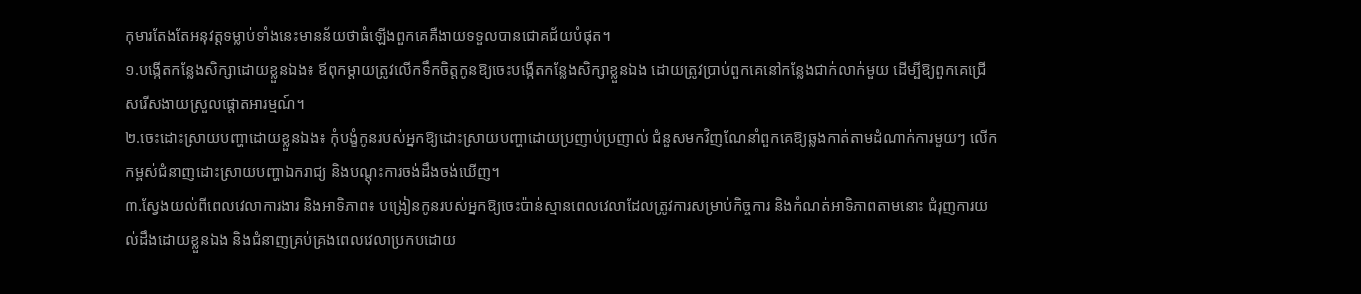កុមារតែងតែអនុវត្តទម្លាប់ទាំងនេះមានន័យថាធំឡើងពួកគេគឺងាយទទួលបានជោគជ័យបំផុត។
១.បង្កើតកន្លែងសិក្សាដោយខ្លួនឯង៖ ឪពុកម្តាយត្រូវលើកទឹកចិត្តកូនឱ្យចេះបង្កើតកន្លែងសិក្សាខ្លួនឯង ដោយត្រូវប្រាប់ពួកគេនៅកន្លែងជាក់លាក់មួយ ដើម្បីឱ្យពួកគេជ្រើសរើសងាយស្រួលផ្តោតអារម្មណ៍។
២.ចេះដោះស្រាយបញ្ហាដោយខ្លួនឯង៖ កុំបង្ខំកូនរបស់អ្នកឱ្យដោះស្រាយបញ្ហាដោយប្រញាប់ប្រញាល់ ជំនួសមកវិញណែនាំពួកគេឱ្យឆ្លងកាត់តាមដំណាក់ការមួយៗ លើកកម្ពស់ជំនាញដោះស្រាយបញ្ហាឯករាជ្យ និងបណ្តុះការចង់ដឹងចង់ឃើញ។
៣.ស្វែងយល់ពីពេលវេលាការងារ និងអាទិភាព៖ បង្រៀនកូនរបស់អ្នកឱ្យចេះប៉ាន់ស្មានពេលវេលាដែលត្រូវការសម្រាប់កិច្ចការ និងកំណត់អាទិភាពតាមនោះ ជំរុញការយល់ដឹងដោយខ្លួនឯង និងជំនាញគ្រប់គ្រងពេលវេលាប្រកបដោយ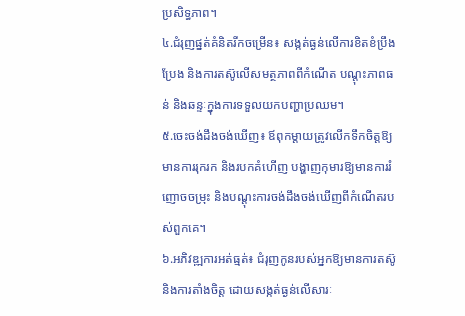ប្រសិទ្ធភាព។
៤.ជំរុញផ្នត់គំនិតរីកចម្រើន៖ សង្កត់ធ្ងន់លើការខិតខំប្រឹងប្រែង និងការតស៊ូលើសមត្ថភាពពីកំណើត បណ្តុះភាពធន់ និងឆន្ទៈក្នុងការទទួលយកបញ្ហាប្រឈម។
៥.ចេះចង់ដឹងចង់ឃើញ៖ ឪពុកម្តាយត្រូវលើកទឹកចិត្តឱ្យមានការរុករក និងរបកគំហើញ បង្ហាញកុមារឱ្យមានការរំញោចចម្រុះ និងបណ្តុះការចង់ដឹងចង់ឃើញពីកំណើតរបស់ពួកគេ។
៦.អភិវឌ្ឍការអត់ធ្មត់៖ ជំរុញកូនរបស់អ្នកឱ្យមានការតស៊ូ និងការតាំងចិត្ត ដោយសង្កត់ធ្ងន់លើសារៈ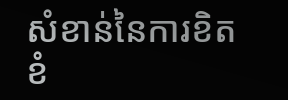សំខាន់នៃការខិតខំ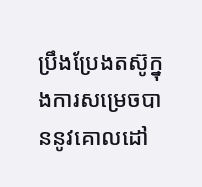ប្រឹងប្រែងតស៊ូក្នុងការសម្រេចបាននូវគោលដៅ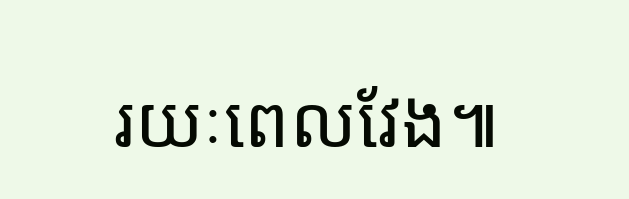រយៈពេលវែង៕